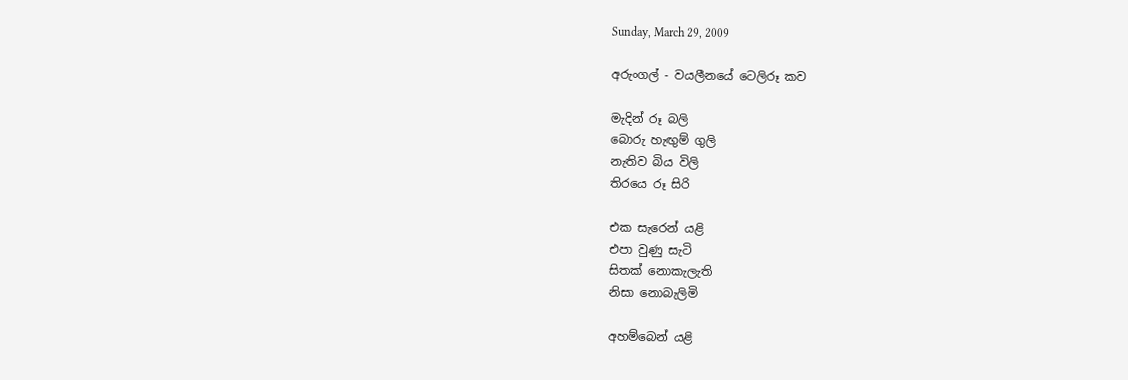Sunday, March 29, 2009

අරුංගල් - වයලීනයේ ටෙලිරූ කව

මැදින් රූ බලි
බොරු හැඟුම් ගුලි
නැතිව බිය විලි
තිරයෙ රූ සිරි

එක සැරෙන් යළි
එපා වුණු සැටි
සිතක් නොකැලැති
නිසා නොබැලිමි

අහම්බෙන් යළි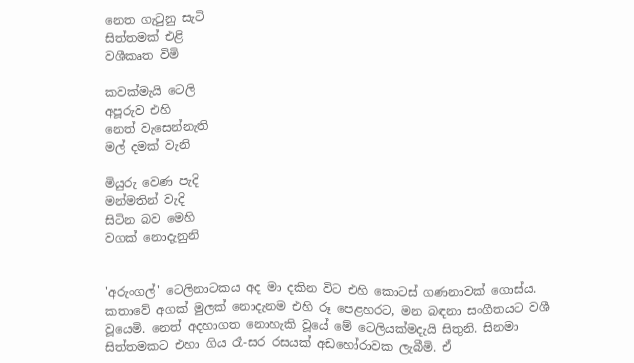නෙත ගැටුනු සැටි
සිත්තමක් එළි
වශීකෘත විමි

කවක්මැයි ටෙලි
අපූරුව එහි
නෙත් වැසෙන්නැති
මල් දමක් වැනි

මියුරු වෙණ පැදි
මන්මතින් වැදි
සිටින බව මෙහි
වගක් නොදැනුනි


'අරුංගල්' ටෙලිනාටකය අද මා දකින විට එහි කොටස් ගණනාවක් ගොස්ය. කතාවේ අගක් මුලක් නොදැනම එහි රූ පෙළහරට, මන බඳනා සංගීතයට වශී වූයෙමි. නෙත් අදහාගත නොහැකි වූයේ මේ ටෙලියක්මදැයි සිතුනි. සිනමා සිත්තමකට එහා ගිය රෑ-සර රසයක් අඩහෝරාවක ලැබීමි. ඒ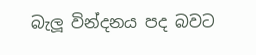බැලූ වින්දනය පද බවට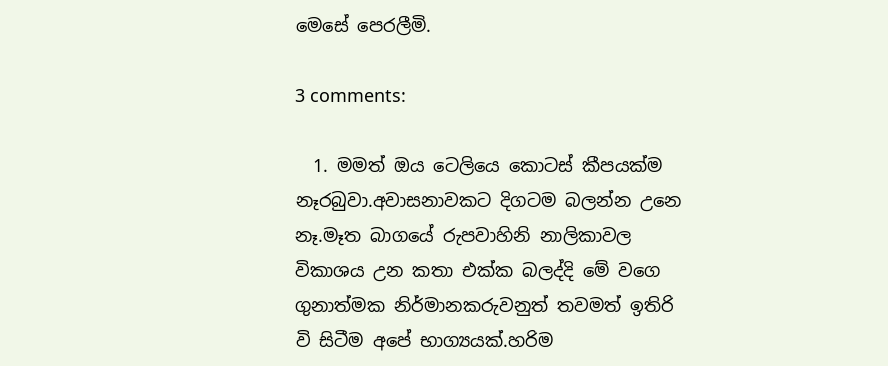මෙසේ පෙරලීමි.

3 comments:

  1. මමත් ඔය ටෙලියෙ කොටස් කීපයක්ම නෑරබුවා.අවාසනාවකට දිගටම බලන්න උනෙ නෑ.මෑත බාගයේ රුපවාහිනි නාලිකාවල විකාශය උන කතා එක්ක බලද්දි මේ වගෙ ගුනාත්මක නිර්මානකරුවනුත් තවමත් ඉතිරි වි සිටීම අපේ භාග්‍යයක්.හරිම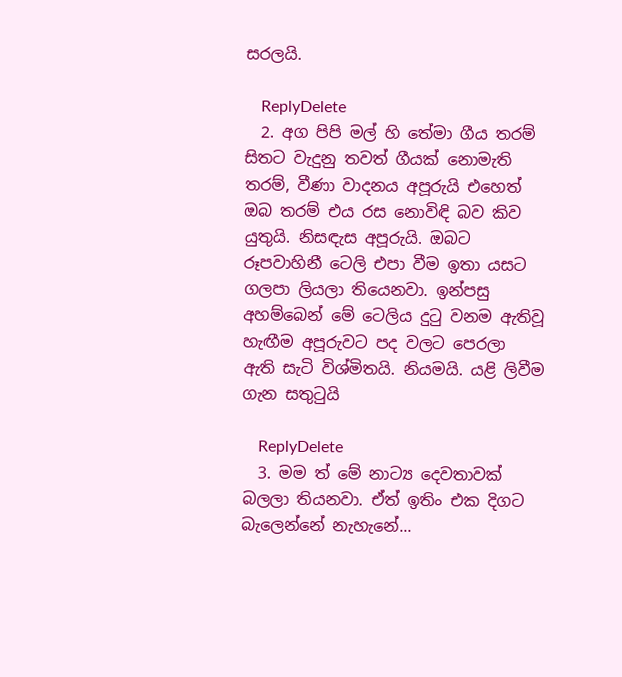සරලයි.

    ReplyDelete
  2. අග පිපි මල් හි තේමා ගීය තරම් සිතට වැදුනු තවත් ගීයක් නොමැති තරම්, වීණා වාදනය අපූරුයි එහෙත් ඔබ තරම් එය රස නොවිඳි බව කිව යුතුයි. නිසඳැස අපූරුයි. ඔබට රූපවාහිනී ටෙලි එපා වීම ඉතා යසට ගලපා ලියලා තියෙනවා. ඉන්පසු අහම්බෙන් මේ ටෙලිය දුටු වනම ඇතිවූ හැඟීම අපූරුවට පද වලට පෙරලා ඇති සැටි විශ්මිතයි. නියමයි. යළි ලිවීම ගැන සතුටුයි

    ReplyDelete
  3. මම ත් මේ නාට්‍ය දෙවතාවක් බලලා තියනවා. ඒත් ඉතිං එක දිගට බැලෙන්නේ නැහැනේ...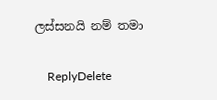ලස්සනයි නම් තමා

    ReplyDelete